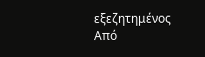εξεζητημένος
Από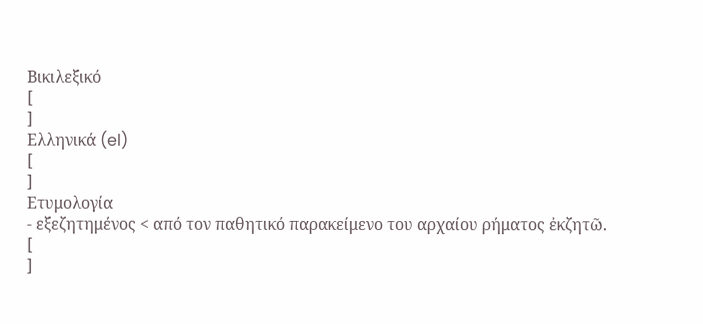Βικιλεξικό
[
]
Ελληνικά (el)
[
]
Ετυμολογία
- εξεζητημένος < από τον παθητικό παρακείμενο του αρχαίου ρήματος ἐκζητῶ.
[
]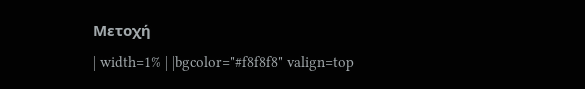Μετοχή
| width=1% | |bgcolor="#f8f8f8" valign=top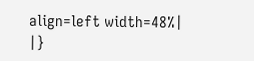align=left width=48%|
|}